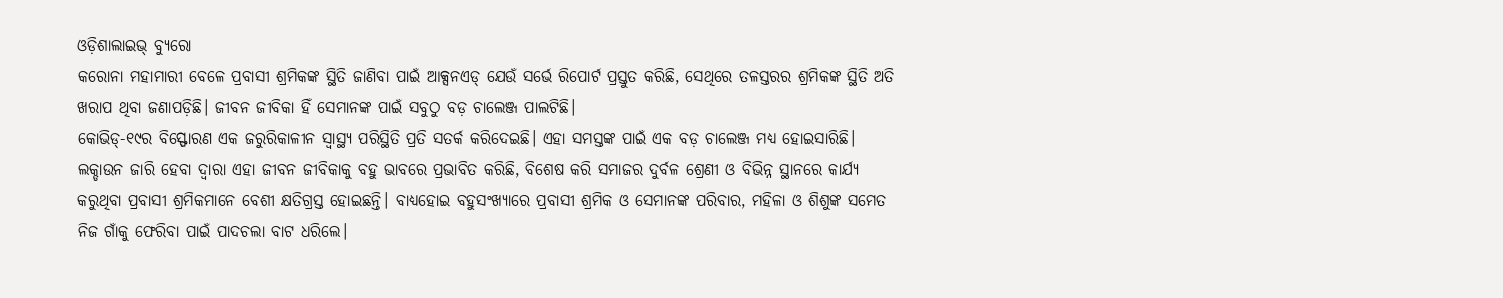ଓଡ଼ିଶାଲାଇଭ୍ ବ୍ୟୁରୋ
କରୋନା ମହାମାରୀ ବେଳେ ପ୍ରବାସୀ ଶ୍ରମିକଙ୍କ ସ୍ଥିତି ଜାଣିବା ପାଇଁ ଆକ୍ସନଏଡ୍ ଯେଉଁ ସର୍ଭେ ରିପୋର୍ଟ ପ୍ରସ୍ତୁତ କରିଛି, ସେଥିରେ ତଳସ୍ତରର ଶ୍ରମିକଙ୍କ ସ୍ଥିତି ଅତି ଖରାପ ଥିବା ଜଣାପଡ଼ିଛି। ଜୀବନ ଜୀବିକା ହିଁ ସେମାନଙ୍କ ପାଇଁ ସବୁଠୁ ବଡ଼ ଚାଲେଞ୍ଜ ପାଲଟିଛି।
କୋଭିଡ୍-୧୯ର ବିସ୍ଫୋରଣ ଏକ ଜରୁରିକାଳୀନ ସ୍ୱାସ୍ଥ୍ୟ ପରିସ୍ଥିତି ପ୍ରତି ସତର୍କ କରିଦେଇଛି। ଏହା ସମସ୍ତଙ୍କ ପାଇଁ ଏକ ବଡ଼ ଚାଲେଞ୍ଜ ମଧ୍ୟ ହୋଇସାରିଛି। ଲକ୍ଡାଉନ ଜାରି ହେବା ଦ୍ୱାରା ଏହା ଜୀବନ ଜୀବିକାକୁ ବହୁ ଭାବରେ ପ୍ରଭାବିତ କରିଛି, ବିଶେଷ କରି ସମାଜର ଦୁର୍ବଳ ଶ୍ରେଣୀ ଓ ବିଭିନ୍ନ ସ୍ଥାନରେ କାର୍ଯ୍ୟ କରୁଥିବା ପ୍ରବାସୀ ଶ୍ରମିକମାନେ ବେଶୀ କ୍ଷତିଗ୍ରସ୍ତ ହୋଇଛନ୍ତି। ବାଧ୍ୟହୋଇ ବହୁସଂଖ୍ୟାରେ ପ୍ରବାସୀ ଶ୍ରମିକ ଓ ସେମାନଙ୍କ ପରିବାର, ମହିଳା ଓ ଶିଶୁଙ୍କ ସମେତ ନିଜ ଗାଁକୁ ଫେରିବା ପାଇଁ ପାଦଚଲା ବାଟ ଧରିଲେ।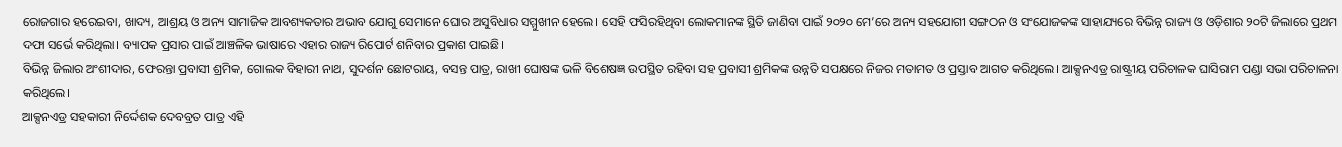ରୋଜଗାର ହରେଇବା, ଖାଦ୍ୟ, ଆଶ୍ରୟ ଓ ଅନ୍ୟ ସାମାଜିକ ଆବଶ୍ୟକତାର ଅଭାବ ଯୋଗୁ ସେମାନେ ଘୋର ଅସୁବିଧାର ସମ୍ମୁଖୀନ ହେଲେ। ସେହି ଫସିରହିଥିବା ଲୋକମାନଙ୍କ ସ୍ଥିତି ଜାଣିବା ପାଇଁ ୨୦୨୦ ମେ’ରେ ଅନ୍ୟ ସହଯୋଗୀ ସଙ୍ଗଠନ ଓ ସଂଯୋଜକଙ୍କ ସାହାଯ୍ୟରେ ବିଭିନ୍ନ ରାଜ୍ୟ ଓ ଓଡ଼ିଶାର ୨୦ଟି ଜିଲାରେ ପ୍ରଥମ ଦଫା ସର୍ଭେ କରିଥିଲା। ବ୍ୟାପକ ପ୍ରସାର ପାଇଁ ଆଞ୍ଚଳିକ ଭାଷାରେ ଏହାର ରାଜ୍ୟ ରିପୋର୍ଟ ଶନିବାର ପ୍ରକାଶ ପାଇଛି।
ବିଭିନ୍ନ ଜିଲାର ଅଂଶୀଦାର, ଫେରନ୍ତା ପ୍ରବାସୀ ଶ୍ରମିକ, ଗୋଲକ ବିହାରୀ ନାଥ, ସୁଦର୍ଶନ ଛୋଟରାୟ, ବସନ୍ତ ପାତ୍ର, ରାଖୀ ଘୋଷଙ୍କ ଭଳି ବିଶେଷଜ୍ଞ ଉପସ୍ଥିତ ରହିବା ସହ ପ୍ରବାସୀ ଶ୍ରମିକଙ୍କ ଉନ୍ନତି ସପକ୍ଷରେ ନିଜର ମତାମତ ଓ ପ୍ରସ୍ତାବ ଆଗତ କରିଥିଲେ। ଆକ୍ସନଏଡ୍ର ରାଷ୍ଟ୍ରୀୟ ପରିଚାଳକ ଘାସିରାମ ପଣ୍ଡା ସଭା ପରିଚାଳନା କରିଥିଲେ।
ଆକ୍ସନଏଡ୍ର ସହକାରୀ ନିର୍ଦ୍ଦେଶକ ଦେବବ୍ରତ ପାତ୍ର ଏହି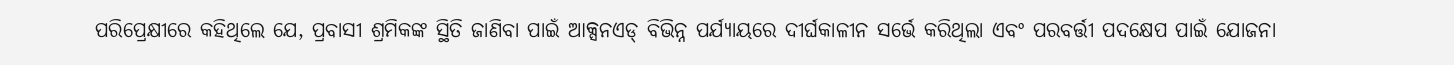ପରିପ୍ରେକ୍ଷୀରେ କହିଥିଲେ ଯେ, ପ୍ରବାସୀ ଶ୍ରମିକଙ୍କ ସ୍ଥିତି ଜାଣିବା ପାଇଁ ଆକ୍ସନଏଡ୍ ବିଭିନ୍ନ ପର୍ଯ୍ୟାୟରେ ଦୀର୍ଘକାଳୀନ ସର୍ଭେ କରିଥିଲା ଏବଂ ପରବର୍ତ୍ତୀ ପଦକ୍ଷେପ ପାଇଁ ଯୋଜନା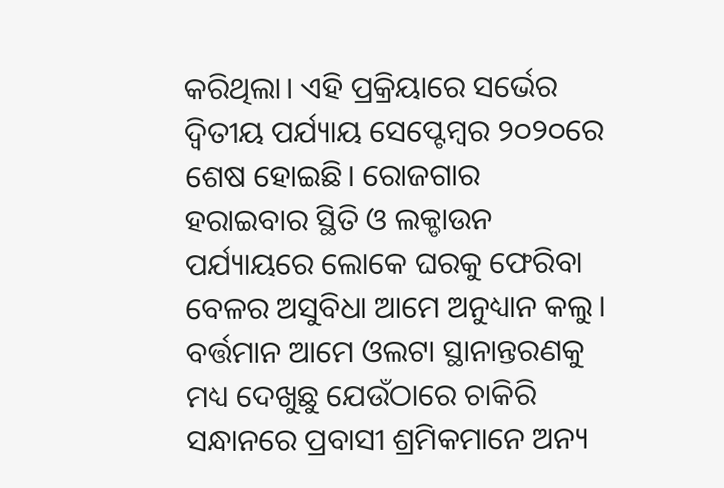କରିଥିଲା। ଏହି ପ୍ରକ୍ରିୟାରେ ସର୍ଭେର ଦ୍ୱିତୀୟ ପର୍ଯ୍ୟାୟ ସେପ୍ଟେମ୍ବର ୨୦୨୦ରେ ଶେଷ ହୋଇଛି। ରୋଜଗାର ହରାଇବାର ସ୍ଥିତି ଓ ଲକ୍ଡାଉନ ପର୍ଯ୍ୟାୟରେ ଲୋକେ ଘରକୁ ଫେରିବା ବେଳର ଅସୁବିଧା ଆମେ ଅନୁଧ୍ୟାନ କଲୁ। ବର୍ତ୍ତମାନ ଆମେ ଓଲଟା ସ୍ଥାନାନ୍ତରଣକୁ ମଧ୍ୟ ଦେଖୁଛୁ ଯେଉଁଠାରେ ଚାକିରି ସନ୍ଧାନରେ ପ୍ରବାସୀ ଶ୍ରମିକମାନେ ଅନ୍ୟ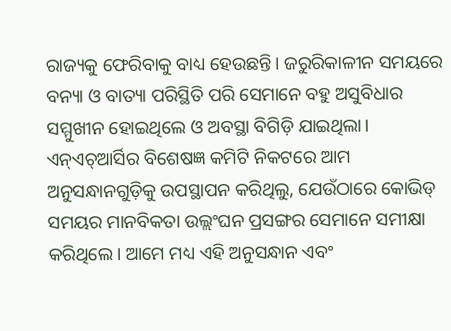ରାଜ୍ୟକୁ ଫେରିବାକୁ ବାଧ୍ୟ ହେଉଛନ୍ତି। ଜରୁରିକାଳୀନ ସମୟରେ ବନ୍ୟା ଓ ବାତ୍ୟା ପରିସ୍ଥିତି ପରି ସେମାନେ ବହୁ ଅସୁବିଧାର ସମ୍ମୁଖୀନ ହୋଇଥିଲେ ଓ ଅବସ୍ଥା ବିଗିଡ଼ି ଯାଇଥିଲା। ଏନ୍ଏଚ୍ଆର୍ସିର ବିଶେଷଜ୍ଞ କମିଟି ନିକଟରେ ଆମ ଅନୁସନ୍ଧାନଗୁଡ଼ିକୁ ଉପସ୍ଥାପନ କରିଥିଲୁ, ଯେଉଁଠାରେ କୋଭିଡ୍ ସମୟର ମାନବିକତା ଉଲ୍ଲଂଘନ ପ୍ରସଙ୍ଗର ସେମାନେ ସମୀକ୍ଷା କରିଥିଲେ। ଆମେ ମଧ୍ୟ ଏହି ଅନୁସନ୍ଧାନ ଏବଂ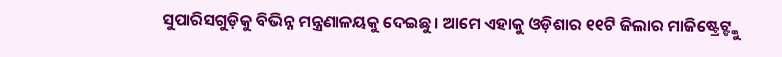ସୁପାରିସଗୁଡ଼ିକୁ ବିଭିନ୍ନ ମନ୍ତ୍ରଣାଳୟକୁ ଦେଇଛୁ। ଆମେ ଏହାକୁ ଓଡ଼ିଶାର ୧୧ଟି ଜିଲାର ମାଜିଷ୍ଟ୍ରେଟ୍ଙ୍କୁ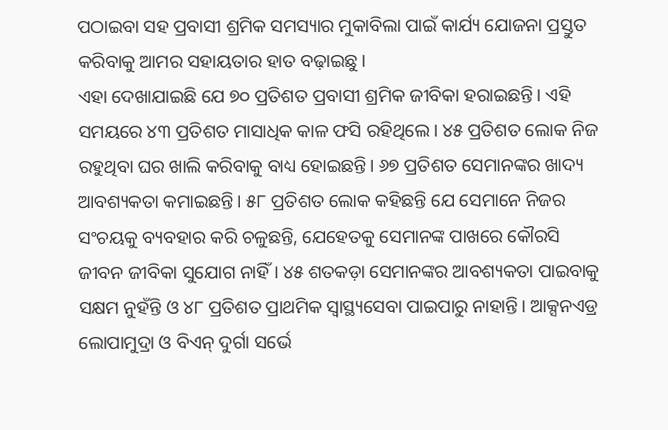ପଠାଇବା ସହ ପ୍ରବାସୀ ଶ୍ରମିକ ସମସ୍ୟାର ମୁକାବିଲା ପାଇଁ କାର୍ଯ୍ୟ ଯୋଜନା ପ୍ରସ୍ତୁତ କରିବାକୁ ଆମର ସହାୟତାର ହାତ ବଢ଼ାଇଛୁ।
ଏହା ଦେଖାଯାଇଛି ଯେ ୭୦ ପ୍ରତିଶତ ପ୍ରବାସୀ ଶ୍ରମିକ ଜୀବିକା ହରାଇଛନ୍ତି। ଏହି ସମୟରେ ୪୩ ପ୍ରତିଶତ ମାସାଧିକ କାଳ ଫସି ରହିଥିଲେ। ୪୫ ପ୍ରତିଶତ ଲୋକ ନିଜ ରହୁଥିବା ଘର ଖାଲି କରିବାକୁ ବାଧ୍ୟ ହୋଇଛନ୍ତି। ୬୭ ପ୍ରତିଶତ ସେମାନଙ୍କର ଖାଦ୍ୟ ଆବଶ୍ୟକତା କମାଇଛନ୍ତି। ୫୮ ପ୍ରତିଶତ ଲୋକ କହିଛନ୍ତି ଯେ ସେମାନେ ନିଜର ସଂଚୟକୁ ବ୍ୟବହାର କରି ଚଳୁଛନ୍ତି, ଯେହେତକୁ ସେମାନଙ୍କ ପାଖରେ କୌରସି ଜୀବନ ଜୀବିକା ସୁଯୋଗ ନାହିଁ। ୪୫ ଶତକଡ଼ା ସେମାନଙ୍କର ଆବଶ୍ୟକତା ପାଇବାକୁ ସକ୍ଷମ ନୁହଁନ୍ତି ଓ ୪୮ ପ୍ରତିଶତ ପ୍ରାଥମିକ ସ୍ୱାସ୍ଥ୍ୟସେବା ପାଇପାରୁ ନାହାନ୍ତି। ଆକ୍ସନଏଡ୍ର ଲୋପାମୁଦ୍ରା ଓ ବିଏନ୍ ଦୁର୍ଗା ସର୍ଭେ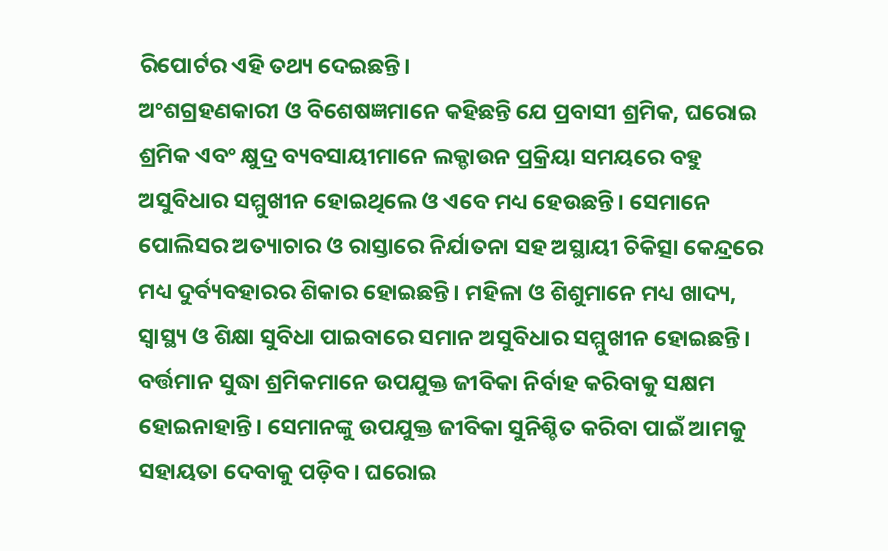ରିପୋର୍ଟର ଏହି ତଥ୍ୟ ଦେଇଛନ୍ତି।
ଅଂଶଗ୍ରହଣକାରୀ ଓ ବିଶେଷଜ୍ଞମାନେ କହିଛନ୍ତି ଯେ ପ୍ରବାସୀ ଶ୍ରମିକ, ଘରୋଇ ଶ୍ରମିକ ଏବଂ କ୍ଷୁଦ୍ର ବ୍ୟବସାୟୀମାନେ ଲକ୍ଡାଉନ ପ୍ରକ୍ରିୟା ସମୟରେ ବହୁ ଅସୁବିଧାର ସମ୍ମୁଖୀନ ହୋଇଥିଲେ ଓ ଏବେ ମଧ୍ୟ ହେଉଛନ୍ତି। ସେମାନେ ପୋଲିସର ଅତ୍ୟାଚାର ଓ ରାସ୍ତାରେ ନିର୍ଯାତନା ସହ ଅସ୍ଥାୟୀ ଚିକିତ୍ସା କେନ୍ଦ୍ରରେ ମଧ୍ୟ ଦୁର୍ବ୍ୟବହାରର ଶିକାର ହୋଇଛନ୍ତି। ମହିଳା ଓ ଶିଶୁମାନେ ମଧ୍ୟ ଖାଦ୍ୟ, ସ୍ୱାସ୍ଥ୍ୟ ଓ ଶିକ୍ଷା ସୁବିଧା ପାଇବାରେ ସମାନ ଅସୁବିଧାର ସମ୍ମୁଖୀନ ହୋଇଛନ୍ତି। ବର୍ତ୍ତମାନ ସୁଦ୍ଧା ଶ୍ରମିକମାନେ ଉପଯୁକ୍ତ ଜୀବିକା ନିର୍ବାହ କରିବାକୁ ସକ୍ଷମ ହୋଇନାହାନ୍ତି। ସେମାନଙ୍କୁ ଉପଯୁକ୍ତ ଜୀବିକା ସୁନିଶ୍ଚିତ କରିବା ପାଇଁ ଆମକୁ ସହାୟତା ଦେବାକୁ ପଡ଼ିବ। ଘରୋଇ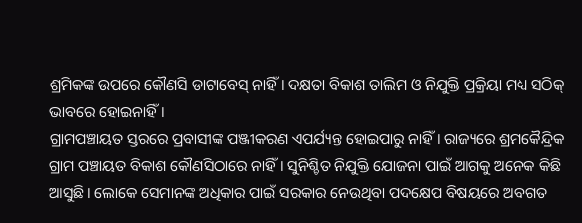ଶ୍ରମିକଙ୍କ ଉପରେ କୌଣସି ଡାଟାବେସ୍ ନାହିଁ। ଦକ୍ଷତା ବିକାଶ ତାଲିମ ଓ ନିଯୁକ୍ତି ପ୍ରକ୍ରିୟା ମଧ୍ୟ ସଠିକ୍ ଭାବରେ ହୋଇନାହିଁ।
ଗ୍ରାମପଞ୍ଚାୟତ ସ୍ତରରେ ପ୍ରବାସୀଙ୍କ ପଞ୍ଜୀକରଣ ଏପର୍ଯ୍ୟନ୍ତ ହୋଇପାରୁ ନାହିଁ। ରାଜ୍ୟରେ ଶ୍ରମକୈନ୍ଦ୍ରିକ ଗ୍ରାମ ପଞ୍ଚାୟତ ବିକାଶ କୌଣସିଠାରେ ନାହିଁ। ସୁନିଶ୍ଚିତ ନିଯୁକ୍ତି ଯୋଜନା ପାଇଁ ଆଗକୁ ଅନେକ କିଛି ଆସୁଛି। ଲୋକେ ସେମାନଙ୍କ ଅଧିକାର ପାଇଁ ସରକାର ନେଉଥିବା ପଦକ୍ଷେପ ବିଷୟରେ ଅବଗତ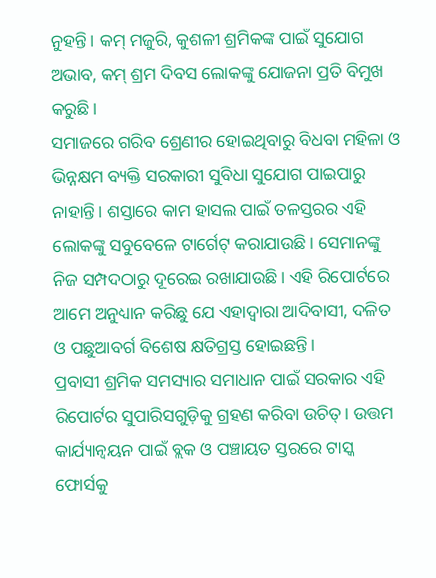ନୁହନ୍ତି। କମ୍ ମଜୁରି, କୁଶଳୀ ଶ୍ରମିକଙ୍କ ପାଇଁ ସୁଯୋଗ ଅଭାବ, କମ୍ ଶ୍ରମ ଦିବସ ଲୋକଙ୍କୁ ଯୋଜନା ପ୍ରତି ବିମୁଖ କରୁଛି।
ସମାଜରେ ଗରିବ ଶ୍ରେଣୀର ହୋଇଥିବାରୁ ବିଧବା ମହିଳା ଓ ଭିନ୍ନକ୍ଷମ ବ୍ୟକ୍ତି ସରକାରୀ ସୁବିଧା ସୁଯୋଗ ପାଇପାରୁ ନାହାନ୍ତି। ଶସ୍ତାରେ କାମ ହାସଲ ପାଇଁ ତଳସ୍ତରର ଏହି ଲୋକଙ୍କୁ ସବୁବେଳେ ଟାର୍ଗେଟ୍ କରାଯାଉଛି। ସେମାନଙ୍କୁ ନିଜ ସମ୍ପଦଠାରୁ ଦୂରେଇ ରଖାଯାଉଛି। ଏହି ରିପୋର୍ଟରେ ଆମେ ଅନୁଧ୍ୟାନ କରିଛୁ ଯେ ଏହାଦ୍ୱାରା ଆଦିବାସୀ, ଦଳିତ ଓ ପଛୁଆବର୍ଗ ବିଶେଷ କ୍ଷତିଗ୍ରସ୍ତ ହୋଇଛନ୍ତି।
ପ୍ରବାସୀ ଶ୍ରମିକ ସମସ୍ୟାର ସମାଧାନ ପାଇଁ ସରକାର ଏହି ରିପୋର୍ଟର ସୁପାରିସଗୁଡ଼ିକୁ ଗ୍ରହଣ କରିବା ଉଚିତ୍। ଉତ୍ତମ କାର୍ଯ୍ୟାନ୍ୱୟନ ପାଇଁ ବ୍ଲକ ଓ ପଞ୍ଚାୟତ ସ୍ତରରେ ଟାସ୍କ ଫୋର୍ସକୁ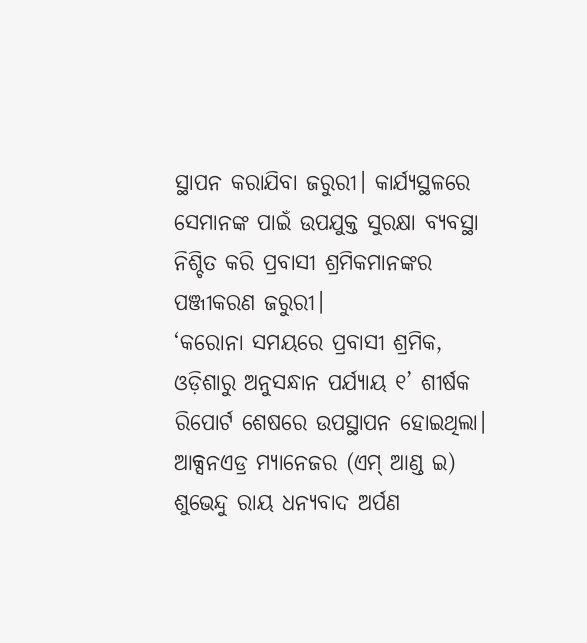ସ୍ଥାପନ କରାଯିବା ଜରୁରୀ। କାର୍ଯ୍ୟସ୍ଥଳରେ ସେମାନଙ୍କ ପାଇଁ ଉପଯୁକ୍ତ ସୁରକ୍ଷା ବ୍ୟବସ୍ଥା ନିଶ୍ଚିତ କରି ପ୍ରବାସୀ ଶ୍ରମିକମାନଙ୍କର ପଞ୍ଜୀକରଣ ଜରୁରୀ।
‘କରୋନା ସମୟରେ ପ୍ରବାସୀ ଶ୍ରମିକ, ଓଡ଼ିଶାରୁ ଅନୁସନ୍ଧାନ ପର୍ଯ୍ୟାୟ ୧’ ଶୀର୍ଷକ ରିପୋର୍ଟ ଶେଷରେ ଉପସ୍ଥାପନ ହୋଇଥିଲା। ଆକ୍ସନଏଡ୍ର ମ୍ୟାନେଜର (ଏମ୍ ଆଣ୍ଡ ଇ) ଶୁଭେନ୍ଦୁ ରାୟ ଧନ୍ୟବାଦ ଅର୍ପଣ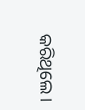କରିଥିଲେ।